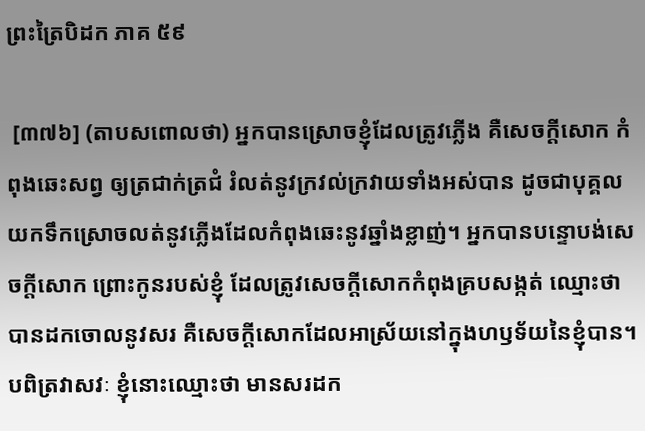ព្រះត្រៃបិដក ភាគ ៥៩

 [៣៧៦] (តាបសពោលថា) អ្នកបានស្រោចខ្ញុំដែលត្រូវភ្លើង គឺសេចក្តីសោក កំពុងឆេះសព្វ ឲ្យត្រជាក់ត្រជំ រំលត់នូវក្រវល់ក្រវាយទាំងអស់បាន ដូចជាបុគ្គលយកទឹកស្រោចលត់នូវភ្លើងដែលកំពុងឆេះនូវឆ្នាំងខ្លាញ់។ អ្នកបានបន្ទោបង់សេចក្តីសោក ព្រោះកូនរបស់ខ្ញុំ ដែលត្រូវសេចក្តីសោកកំពុងគ្របសង្កត់ ឈ្មោះថាបានដកចោលនូវសរ គឺសេចក្តីសោកដែលអាស្រ័យនៅក្នុងហឫទ័យនៃខ្ញុំបាន។ បពិត្រវាសវៈ ខ្ញុំនោះឈ្មោះថា មានសរដក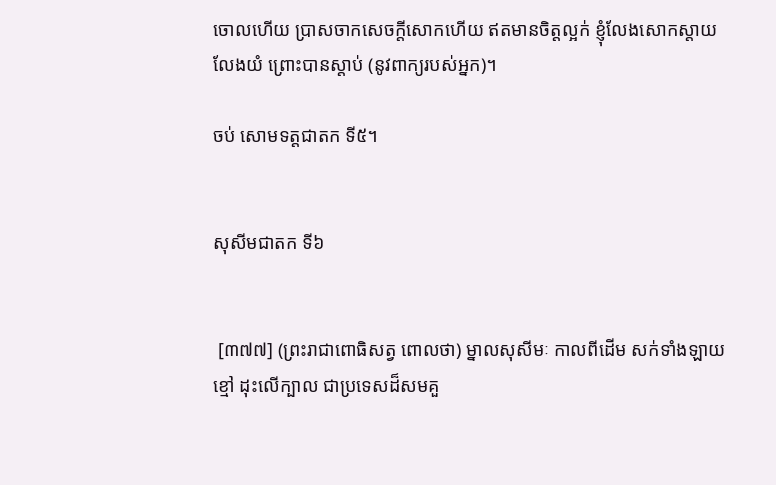ចោលហើយ ប្រាសចាកសេចក្តីសោកហើយ ឥតមានចិត្តល្អក់ ខ្ញុំលែងសោកស្តាយ លែងយំ ព្រោះបានស្តាប់ (នូវពាក្យរបស់អ្នក)។

ចប់ សោមទត្តជាតក ទី៥។


សុសីមជាតក ទី៦


 [៣៧៧] (ព្រះរាជាពោធិសត្វ ពោលថា) ម្នាលសុសីមៈ កាលពីដើម សក់ទាំងឡាយខ្មៅ ដុះលើក្បាល ជាប្រទេសដ៏សមគួ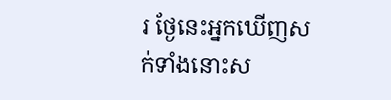រ ថ្ងែនេះអ្នកឃើញសក់ទាំងនោះស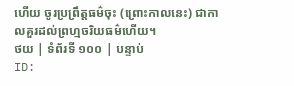ហើយ ចូរប្រព្រឹត្តធម៌ចុះ (ព្រោះកាលនេះ) ជាកាលគួរដល់ព្រហ្មចរិយធម៌ហើយ។
ថយ | ទំព័រទី ១០០ | បន្ទាប់
ID: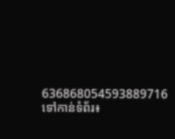636868054593889716
ទៅកាន់ទំព័រ៖